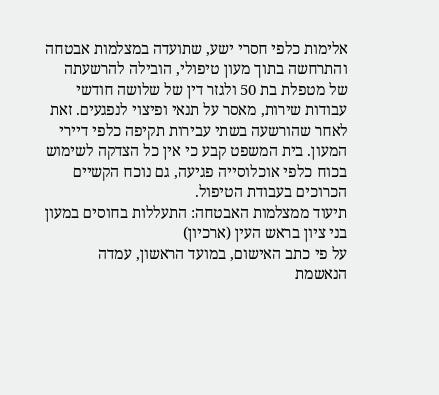אלימות כלפי חסרי ישע, שתועדה במצלמות אבטחה והתרחשה בתוך מעון טיפולי, הובילה להרשעתה של מטפלת בת 50 ולגזר דין של שלושה חודשי עבודות שירות, מאסר על תנאי ופיצוי לנפגעים. זאת לאחר שהורשעה בשתי עבירות תקיפה כלפי דיירי המעון. בית המשפט קבע כי אין כל הצדקה לשימוש בכוח כלפי אוכלוסייה פגיעה, גם נוכח הקשיים הכרוכים בעבודת הטיפול.
תיעוד ממצלמות האבטחה: התעללות בחוסים במעון בני ציון בראש העין (ארכיון)
על פי כתב האישום, במועד הראשון, עמדה הנאשמת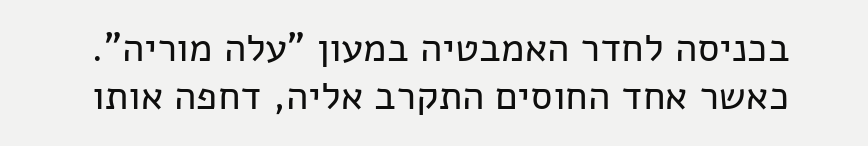בכניסה לחדר האמבטיה במעון "עלה מוריה". כאשר אחד החוסים התקרב אליה, דחפה אותו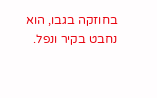בחוזקה בגבו, הוא נחבט בקיר ונפל.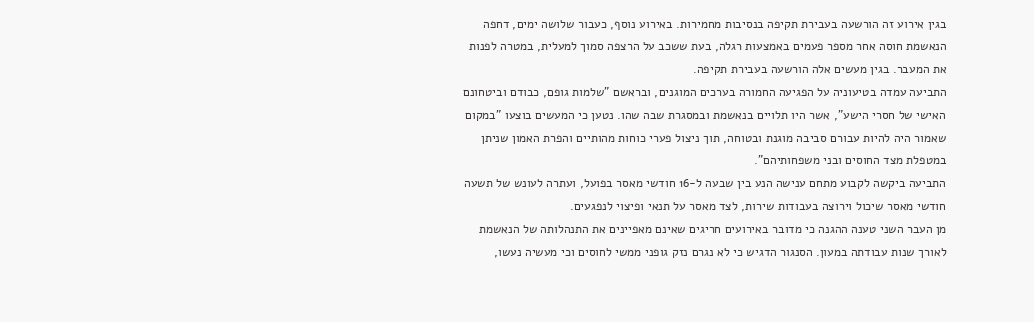בגין אירוע זה הורשעה בעבירת תקיפה בנסיבות מחמירות. באירוע נוסף, כעבור שלושה ימים, דחפה הנאשמת חוסה אחר מספר פעמים באמצעות רגלה, בעת ששכב על הרצפה סמוך למעלית, במטרה לפנות את המעבר. בגין מעשים אלה הורשעה בעבירת תקיפה.
התביעה עמדה בטיעוניה על הפגיעה החמורה בערכים המוגנים, ובראשם "שלמות גופם, כבודם וביטחונם האישי של חסרי הישע", אשר היו תלויים בנאשמת ובמסגרת שבה שהו. נטען כי המעשים בוצעו "במקום שאמור היה להיות עבורם סביבה מוגנת ובטוחה, תוך ניצול פערי כוחות מהותיים והפרת האמון שניתן במטפלת מצד החוסים ובני משפחותיהם".
התביעה ביקשה לקבוע מתחם ענישה הנע בין שבעה ל-16 חודשי מאסר בפועל, ועתרה לעונש של תשעה חודשי מאסר שיכול וירוצה בעבודות שירות, לצד מאסר על תנאי ופיצוי לנפגעים.
מן העבר השני טענה ההגנה כי מדובר באירועים חריגים שאינם מאפיינים את התנהלותה של הנאשמת לאורך שנות עבודתה במעון. הסנגור הדגיש כי לא נגרם נזק גופני ממשי לחוסים וכי מעשיה נעשו,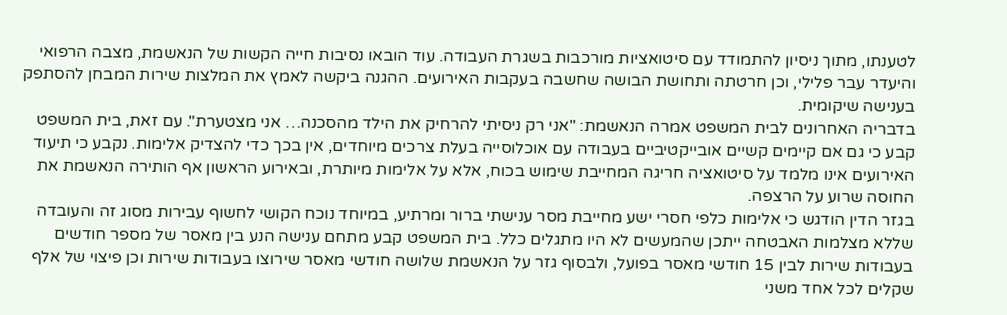לטענתו, מתוך ניסיון להתמודד עם סיטואציות מורכבות בשגרת העבודה. עוד הובאו נסיבות חייה הקשות של הנאשמת, מצבה הרפואי והיעדר עבר פלילי, וכן חרטתה ותחושת הבושה שחשבה בעקבות האירועים. ההגנה ביקשה לאמץ את המלצות שירות המבחן להסתפק בענישה שיקומית.
בדבריה האחרונים לבית המשפט אמרה הנאשמת: "אני רק ניסיתי להרחיק את הילד מהסכנה… אני מצטערת". עם זאת, בית המשפט קבע כי גם אם קיימים קשיים אובייקטיביים בעבודה עם אוכלוסייה בעלת צרכים מיוחדים, אין בכך כדי להצדיק אלימות. נקבע כי תיעוד האירועים אינו מלמד על סיטואציה חריגה המחייבת שימוש בכוח, אלא על אלימות מיותרת, ובאירוע הראשון אף הותירה הנאשמת את החוסה שרוע על הרצפה.
בגזר הדין הודגש כי אלימות כלפי חסרי ישע מחייבת מסר ענישתי ברור ומרתיע, במיוחד נוכח הקושי לחשוף עבירות מסוג זה והעובדה שללא מצלמות האבטחה ייתכן שהמעשים לא היו מתגלים כלל. בית המשפט קבע מתחם ענישה הנע בין מאסר של מספר חודשים בעבודות שירות לבין 15 חודשי מאסר בפועל, ולבסוף גזר על הנאשמת שלושה חודשי מאסר שירוצו בעבודות שירות וכן פיצוי של אלף שקלים לכל אחד משני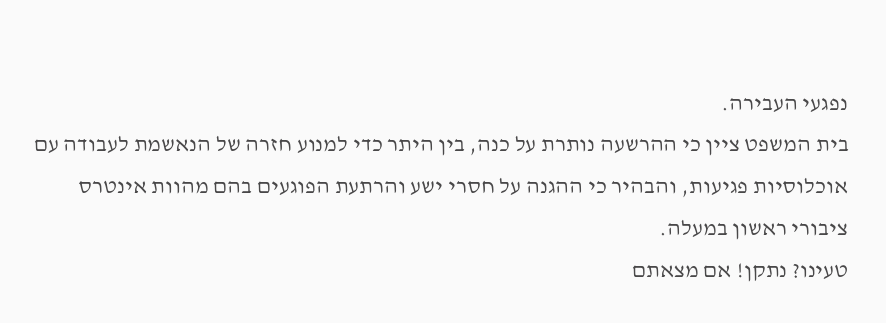נפגעי העבירה.
בית המשפט ציין כי ההרשעה נותרת על כנה, בין היתר כדי למנוע חזרה של הנאשמת לעבודה עם אוכלוסיות פגיעות, והבהיר כי ההגנה על חסרי ישע והרתעת הפוגעים בהם מהוות אינטרס ציבורי ראשון במעלה.
טעינו? נתקן! אם מצאתם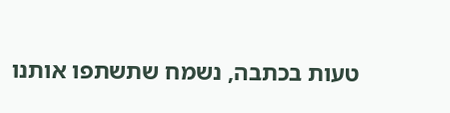טעות בכתבה, נשמח שתשתפו אותנו